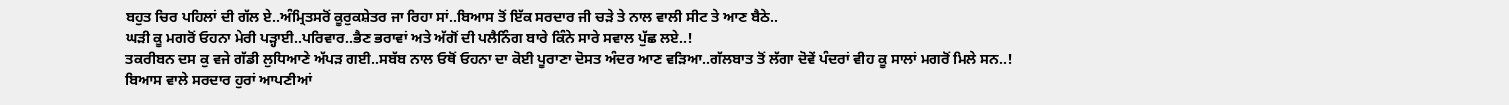ਬਹੁਤ ਚਿਰ ਪਹਿਲਾਂ ਦੀ ਗੱਲ ਏ..ਅੰਮ੍ਰਿਤਸਰੋਂ ਕੂਰੁਕਸ਼ੇਤਰ ਜਾ ਰਿਹਾ ਸਾਂ..ਬਿਆਸ ਤੋਂ ਇੱਕ ਸਰਦਾਰ ਜੀ ਚੜੇ ਤੇ ਨਾਲ ਵਾਲੀ ਸੀਟ ਤੇ ਆਣ ਬੈਠੇ..
ਘੜੀ ਕੂ ਮਗਰੋਂ ਓਹਨਾ ਮੇਰੀ ਪੜ੍ਹਾਈ..ਪਰਿਵਾਰ..ਭੈਣ ਭਰਾਵਾਂ ਅਤੇ ਅੱਗੋਂ ਦੀ ਪਲੈਨਿੰਗ ਬਾਰੇ ਕਿੰਨੇ ਸਾਰੇ ਸਵਾਲ ਪੁੱਛ ਲਏ..!
ਤਕਰੀਬਨ ਦਸ ਕੁ ਵਜੇ ਗੱਡੀ ਲੁਧਿਆਣੇ ਅੱਪੜ ਗਈ..ਸਬੱਬ ਨਾਲ ਓਥੋਂ ਓਹਨਾ ਦਾ ਕੋਈ ਪੂਰਾਣਾ ਦੋਸਤ ਅੰਦਰ ਆਣ ਵੜਿਆ..ਗੱਲਬਾਤ ਤੋਂ ਲੱਗਾ ਦੋਵੇਂ ਪੰਦਰਾਂ ਵੀਹ ਕੂ ਸਾਲਾਂ ਮਗਰੋਂ ਮਿਲੇ ਸਨ..!
ਬਿਆਸ ਵਾਲੇ ਸਰਦਾਰ ਹੁਰਾਂ ਆਪਣੀਆਂ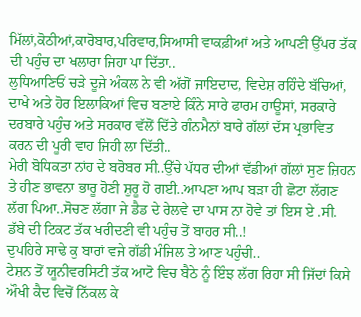ਮਿੱਲਾਂ,ਕੋਠੀਆਂ,ਕਾਰੋਬਾਰ,ਪਰਿਵਾਰ,ਸਿਆਸੀ ਵਾਕਫ਼ੀਆਂ ਅਤੇ ਆਪਣੀ ਉੱਪਰ ਤੱਕ ਦੀ ਪਹੁੰਚ ਦਾ ਖਲਾਰਾ ਜਿਹਾ ਪਾ ਦਿੱਤਾ..
ਲੁਧਿਆਣਿਓਂ ਚੜੇ ਦੂਜੇ ਅੰਕਲ ਨੇ ਵੀ ਅੱਗੋਂ ਜਾਇਦਾਦ, ਵਿਦੇਸ਼ ਰਹਿੰਦੇ ਬੱਚਿਆਂ, ਦਾਖੇ ਅਤੇ ਹੋਰ ਇਲਾਕਿਆਂ ਵਿਚ ਬਣਾਏ ਕਿੰਨੇ ਸਾਰੇ ਫਾਰਮ ਹਾਊਸਾਂ, ਸਰਕਾਰੇ ਦਰਬਾਰੇ ਪਹੁੰਚ ਅਤੇ ਸਰਕਾਰ ਵੱਲੋਂ ਦਿੱਤੇ ਗੰਨਮੈਨਾਂ ਬਾਰੇ ਗੱਲਾਂ ਦੱਸ ਪ੍ਰਭਾਵਿਤ ਕਰਨ ਦੀ ਪੂਰੀ ਵਾਹ ਜਿਹੀ ਲਾ ਦਿੱਤੀ..
ਮੇਰੀ ਬੋਧਿਕਤਾ ਨਾਂਹ ਦੇ ਬਰੋਬਰ ਸੀ..ਉੱਚੇ ਪੱਧਰ ਦੀਆਂ ਵੱਡੀਆਂ ਗੱਲਾਂ ਸੁਣ ਜ਼ਿਹਨ ਤੇ ਹੀਣ ਭਾਵਨਾ ਭਾਰੂ ਹੋਣੀ ਸ਼ੁਰੂ ਹੋ ਗਈ..ਆਪਣਾ ਆਪ ਬੜਾ ਹੀ ਛੋਟਾ ਲੱਗਣ ਲੱਗ ਪਿਆ..ਸੋਚਣ ਲੱਗਾ ਜੇ ਡੈਡ ਦੇ ਰੇਲਵੇ ਦਾ ਪਾਸ ਨਾ ਹੋਵੇ ਤਾਂ ਇਸ ਏ .ਸੀ. ਡੱਬੇ ਦੀ ਟਿਕਟ ਤੱਕ ਖਰੀਦਣੀ ਵੀ ਪਹੁੰਚ ਤੋਂ ਬਾਹਰ ਸੀ..!
ਦੁਪਹਿਰੇ ਸਾਢੇ ਕੁ ਬਾਰਾਂ ਵਜੇ ਗੱਡੀ ਮੰਜਿਲ ਤੇ ਆਣ ਪਹੁੰਚੀ..
ਟੇਸ਼ਨ ਤੋਂ ਯੂਨੀਵਰਸਿਟੀ ਤੱਕ ਆਟੋ ਵਿਚ ਬੈਠੇ ਨੂੰ ਇੰਝ ਲੱਗ ਰਿਹਾ ਸੀ ਜਿੱਦਾਂ ਕਿਸੇ ਔਖੀ ਕੈਦ ਵਿਚੋਂ ਨਿੱਕਲ ਕੇ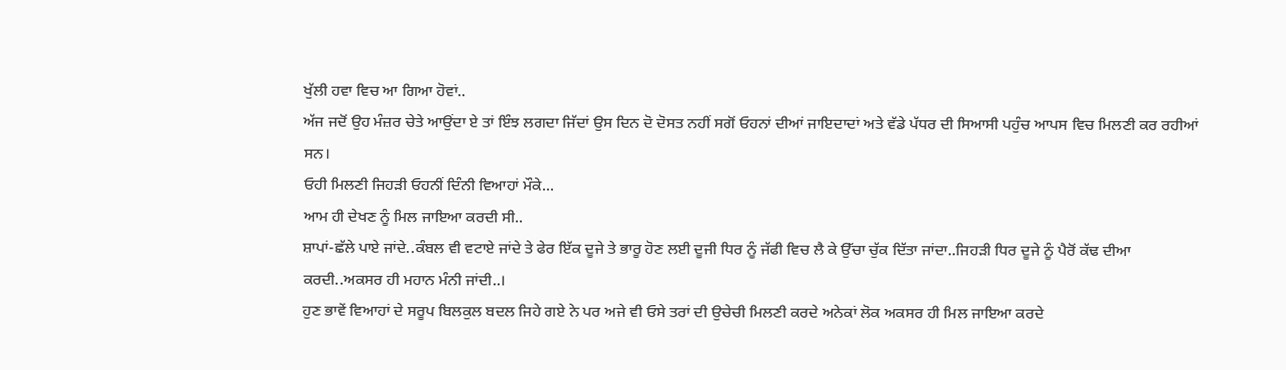ਖੁੱਲੀ ਹਵਾ ਵਿਚ ਆ ਗਿਆ ਹੋਵਾਂ..
ਅੱਜ ਜਦੋਂ ਉਹ ਮੰਜ਼ਰ ਚੇਤੇ ਆਉਂਦਾ ਏ ਤਾਂ ਇੰਝ ਲਗਦਾ ਜਿੱਦਾਂ ਉਸ ਦਿਨ ਦੋ ਦੋਸਤ ਨਹੀਂ ਸਗੋਂ ਓਹਨਾਂ ਦੀਆਂ ਜਾਇਦਾਦਾਂ ਅਤੇ ਵੱਡੇ ਪੱਧਰ ਦੀ ਸਿਆਸੀ ਪਹੁੰਚ ਆਪਸ ਵਿਚ ਮਿਲਣੀ ਕਰ ਰਹੀਆਂ ਸਨ।
ਓਹੀ ਮਿਲਣੀ ਜਿਹੜੀ ਓਹਨੀਂ ਦਿੰਨੀ ਵਿਆਹਾਂ ਮੌਕੇ...
ਆਮ ਹੀ ਦੇਖਣ ਨੂੰ ਮਿਲ ਜਾਇਆ ਕਰਦੀ ਸੀ..
ਸ਼ਾਪਾਂ-ਛੱਲੇ ਪਾਏ ਜਾਂਦੇ..ਕੰਬਲ ਵੀ ਵਟਾਏ ਜਾਂਦੇ ਤੇ ਫੇਰ ਇੱਕ ਦੂਜੇ ਤੇ ਭਾਰੂ ਹੋਣ ਲਈ ਦੂਜੀ ਧਿਰ ਨੂੰ ਜੱਫੀ ਵਿਚ ਲੈ ਕੇ ਉੱਚਾ ਚੁੱਕ ਦਿੱਤਾ ਜਾਂਦਾ..ਜਿਹੜੀ ਧਿਰ ਦੂਜੇ ਨੂੰ ਪੈਰੋਂ ਕੱਢ ਦੀਆ ਕਰਦੀ..ਅਕਸਰ ਹੀ ਮਹਾਨ ਮੰਨੀ ਜਾਂਦੀ..।
ਹੁਣ ਭਾਵੇਂ ਵਿਆਹਾਂ ਦੇ ਸਰੂਪ ਬਿਲਕੁਲ ਬਦਲ ਜਿਹੇ ਗਏ ਨੇ ਪਰ ਅਜੇ ਵੀ ਓਸੇ ਤਰਾਂ ਦੀ ਉਚੇਚੀ ਮਿਲਣੀ ਕਰਦੇ ਅਨੇਕਾਂ ਲੋਕ ਅਕਸਰ ਹੀ ਮਿਲ ਜਾਇਆ ਕਰਦੇ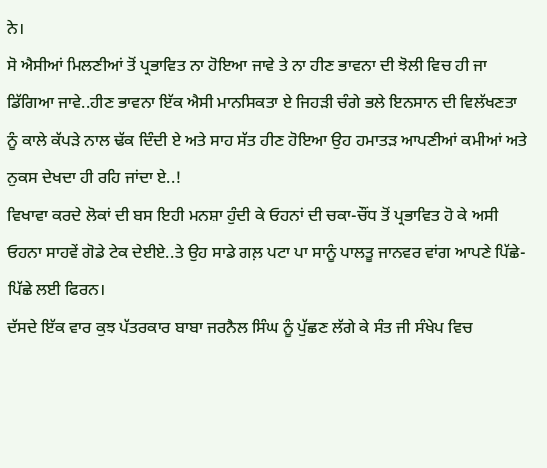ਨੇ।
ਸੋ ਐਸੀਆਂ ਮਿਲਣੀਆਂ ਤੋਂ ਪ੍ਰਭਾਵਿਤ ਨਾ ਹੋਇਆ ਜਾਵੇ ਤੇ ਨਾ ਹੀਣ ਭਾਵਨਾ ਦੀ ਝੋਲੀ ਵਿਚ ਹੀ ਜਾ ਡਿੱਗਿਆ ਜਾਵੇ..ਹੀਣ ਭਾਵਨਾ ਇੱਕ ਐਸੀ ਮਾਨਸਿਕਤਾ ਏ ਜਿਹੜੀ ਚੰਗੇ ਭਲੇ ਇਨਸਾਨ ਦੀ ਵਿਲੱਖਣਤਾ ਨੂੰ ਕਾਲੇ ਕੱਪੜੇ ਨਾਲ ਢੱਕ ਦਿੰਦੀ ਏ ਅਤੇ ਸਾਹ ਸੱਤ ਹੀਣ ਹੋਇਆ ਉਹ ਹਮਾਤੜ ਆਪਣੀਆਂ ਕਮੀਆਂ ਅਤੇ ਨੁਕਸ ਦੇਖਦਾ ਹੀ ਰਹਿ ਜਾਂਦਾ ਏ..!
ਵਿਖਾਵਾ ਕਰਦੇ ਲੋਕਾਂ ਦੀ ਬਸ ਇਹੀ ਮਨਸ਼ਾ ਹੁੰਦੀ ਕੇ ਓਹਨਾਂ ਦੀ ਚਕਾ-ਚੌਂਧ ਤੋਂ ਪ੍ਰਭਾਵਿਤ ਹੋ ਕੇ ਅਸੀ ਓਹਨਾ ਸਾਹਵੇਂ ਗੋਡੇ ਟੇਕ ਦੇਈਏ..ਤੇ ਉਹ ਸਾਡੇ ਗਲ਼ ਪਟਾ ਪਾ ਸਾਨੂੰ ਪਾਲਤੂ ਜਾਨਵਰ ਵਾਂਗ ਆਪਣੇ ਪਿੱਛੇ-ਪਿੱਛੇ ਲਈ ਫਿਰਨ।
ਦੱਸਦੇ ਇੱਕ ਵਾਰ ਕੁਝ ਪੱਤਰਕਾਰ ਬਾਬਾ ਜਰਨੈਲ ਸਿੰਘ ਨੂੰ ਪੁੱਛਣ ਲੱਗੇ ਕੇ ਸੰਤ ਜੀ ਸੰਖੇਪ ਵਿਚ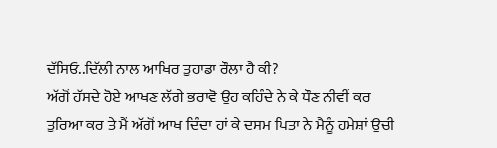ਦੱਸਿਓ..ਦਿੱਲੀ ਨਾਲ ਆਖਿਰ ਤੁਹਾਡਾ ਰੌਲਾ ਹੈ ਕੀ?
ਅੱਗੋਂ ਹੱਸਦੇ ਹੋਏ ਆਖਣ ਲੱਗੇ ਭਰਾਵੋ ਉਹ ਕਹਿੰਦੇ ਨੇ ਕੇ ਧੌਣ ਨੀਵੀਂ ਕਰ ਤੁਰਿਆ ਕਰ ਤੇ ਮੈਂ ਅੱਗੋਂ ਆਖ ਦਿੰਦਾ ਹਾਂ ਕੇ ਦਸਮ ਪਿਤਾ ਨੇ ਮੈਨੂੰ ਹਮੇਸ਼ਾਂ ਉਚੀ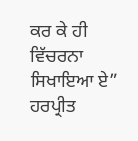ਕਰ ਕੇ ਹੀ ਵਿੱਚਰਨਾ ਸਿਖਾਇਆ ਏ”
ਹਰਪ੍ਰੀਤ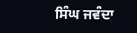ਸਿੰਘ ਜਵੰਦਾ